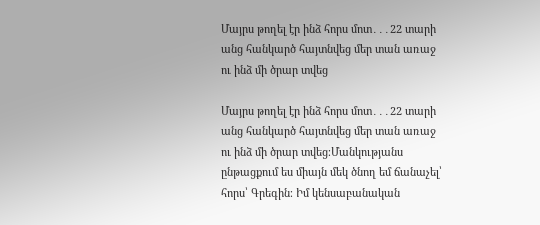Մայրս թողել էր ինձ հորս մոտ․․․22 տարի անց հանկարծ հայտնվեց մեր տան առաջ ու ինձ մի ծրար տվեց

Մայրս թողել էր ինձ հորս մոտ․․․22 տարի անց հանկարծ հայտնվեց մեր տան առաջ ու ինձ մի ծրար տվեց։Մանկությանս ընթացքում ես միայն մեկ ծնող եմ ճանաչել՝ հորս՝ Գրեգին։ Իմ կենսաբանական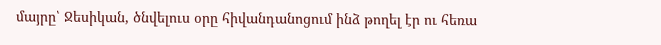մայրը՝ Ջեսիկան, ծնվելուս օրը հիվանդանոցում ինձ թողել էր ու հեռա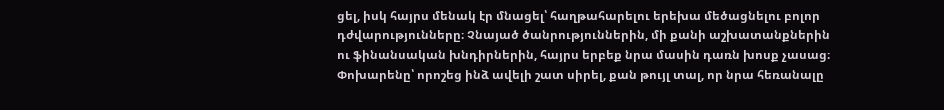ցել, իսկ հայրս մենակ էր մնացել՝ հաղթահարելու երեխա մեծացնելու բոլոր դժվարությունները։ Չնայած ծանրություններին, մի քանի աշխատանքներին ու ֆինանսական խնդիրներին, հայրս երբեք նրա մասին դառն խոսք չասաց։ Փոխարենը՝ որոշեց ինձ ավելի շատ սիրել, քան թույլ տալ, որ նրա հեռանալը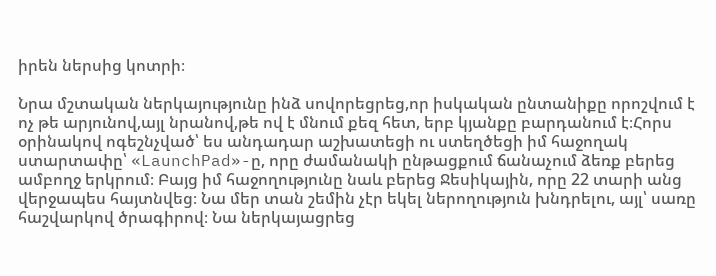իրեն ներսից կոտրի։

Նրա մշտական ներկայությունը ինձ սովորեցրեց,որ իսկական ընտանիքը որոշվում է ոչ թե արյունով,այլ նրանով,թե ով է մնում քեզ հետ, երբ կյանքը բարդանում է։Հորս օրինակով ոգեշնչված՝ ես անդադար աշխատեցի ու ստեղծեցի իմ հաջողակ ստարտափը՝ «LaunchPad»-ը, որը ժամանակի ընթացքում ճանաչում ձեռք բերեց ամբողջ երկրում։ Բայց իմ հաջողությունը նաև բերեց Ջեսիկային, որը 22 տարի անց վերջապես հայտնվեց։ Նա մեր տան շեմին չէր եկել ներողություն խնդրելու, այլ՝ սառը հաշվարկով ծրագիրով։ Նա ներկայացրեց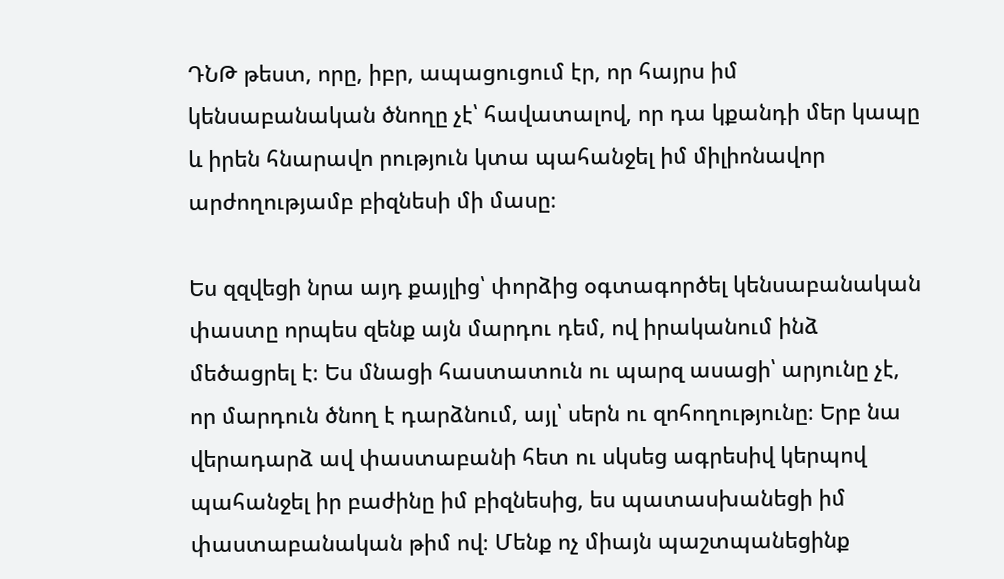ԴՆԹ թեստ, որը, իբր, ապացուցում էր, որ հայրս իմ կենսաբանական ծնողը չէ՝ հավատալով, որ դա կքանդի մեր կապը և իրեն հնարավո րություն կտա պահանջել իմ միլիոնավոր արժողությամբ բիզնեսի մի մասը։

Ես զզվեցի նրա այդ քայլից՝ փորձից օգտագործել կենսաբանական փաստը որպես զենք այն մարդու դեմ, ով իրականում ինձ մեծացրել է։ Ես մնացի հաստատուն ու պարզ ասացի՝ արյունը չէ, որ մարդուն ծնող է դարձնում, այլ՝ սերն ու զոհողությունը։ Երբ նա վերադարձ ավ փաստաբանի հետ ու սկսեց ագրեսիվ կերպով պահանջել իր բաժինը իմ բիզնեսից, ես պատասխանեցի իմ փաստաբանական թիմ ով։ Մենք ոչ միայն պաշտպանեցինք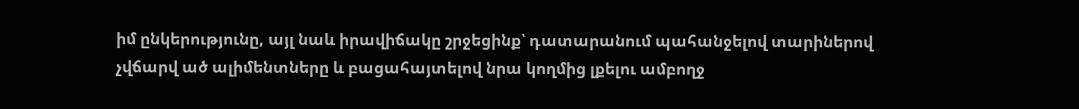իմ ընկերությունը, այլ նաև իրավիճակը շրջեցինք՝ դատարանում պահանջելով տարիներով չվճարվ ած ալիմենտները և բացահայտելով նրա կողմից լքելու ամբողջ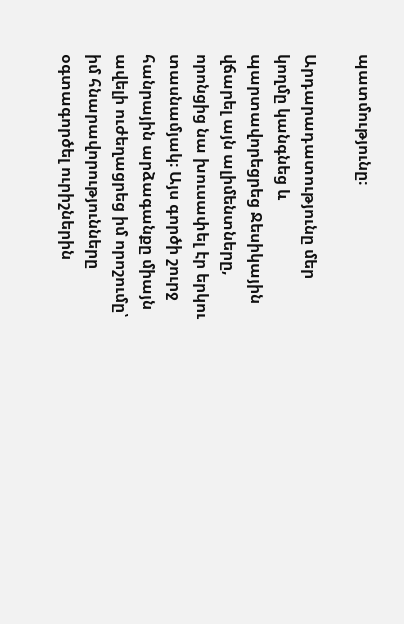պատմությունը։

Արդարադատությունը մեր կողմը կանգնեց և պարտավորեցրեց Ջեսիկային վճարել այն ալիմենտները, որոնցից նա խուսափել էր երկու տասնամյակ։ Այս գործի շուրջ հանրային արձագանքը միայն ավելի ուժեղացրեց իմ որոշումը՝ իմ հնարավորությունները օգտագործել ուրիշներին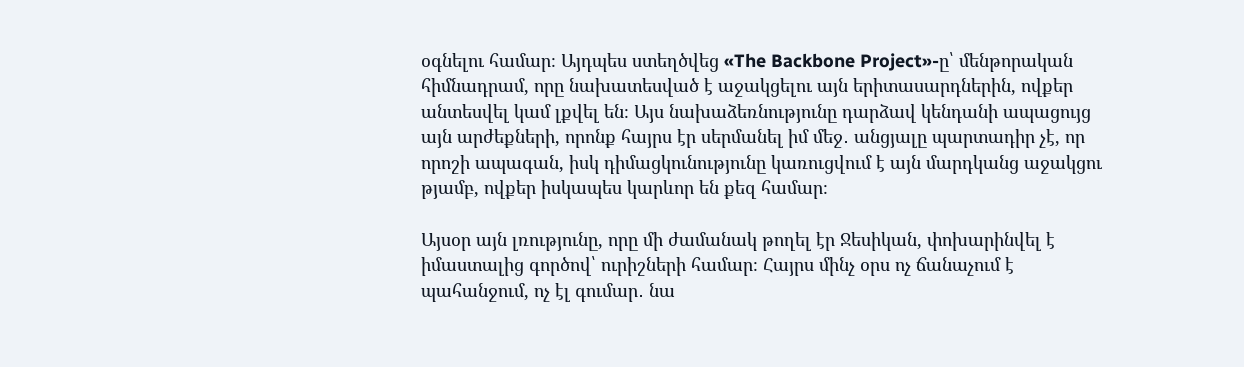օգնելու համար։ Այդպես ստեղծվեց «The Backbone Project»-ը՝ մենթորական հիմնադրամ, որը նախատեսված է աջակցելու այն երիտասարդներին, ովքեր անտեսվել կամ լքվել են։ Այս նախաձեռնությունը դարձավ կենդանի ապացույց այն արժեքների, որոնք հայրս էր սերմանել իմ մեջ․ անցյալը պարտադիր չէ, որ որոշի ապագան, իսկ դիմացկունությունը կառուցվում է այն մարդկանց աջակցու թյամբ, ովքեր իսկապես կարևոր են քեզ համար։

Այսօր այն լռությունը, որը մի ժամանակ թողել էր Ջեսիկան, փոխարինվել է իմաստալից գործով՝ ուրիշների համար։ Հայրս մինչ օրս ոչ ճանաչում է պահանջում, ոչ էլ գումար․ նա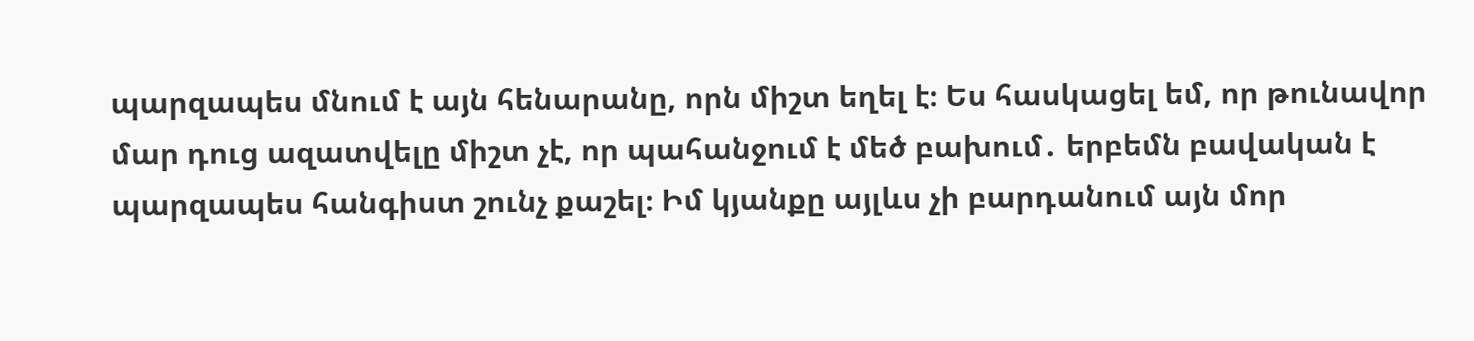պարզապես մնում է այն հենարանը, որն միշտ եղել է։ Ես հասկացել եմ, որ թունավոր մար դուց ազատվելը միշտ չէ, որ պահանջում է մեծ բախում․ երբեմն բավական է պարզապես հանգիստ շունչ քաշել։ Իմ կյանքը այլևս չի բարդանում այն մոր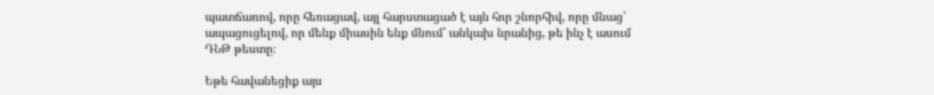պատճառով, որը հեռացավ, այլ հարստացած է այն հոր շնորհիվ, որը մնաց՝ ապացուցելով, որ մենք միասին ենք մնում՝ անկախ նրանից, թե ինչ է ասում ԴՆԹ թեստը։

Եթե հավանեցիք այս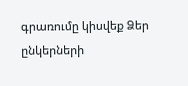գրառումը կիսվեք Ձեր ընկերների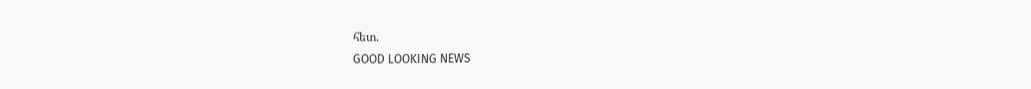հետ.
GOOD LOOKING NEWS